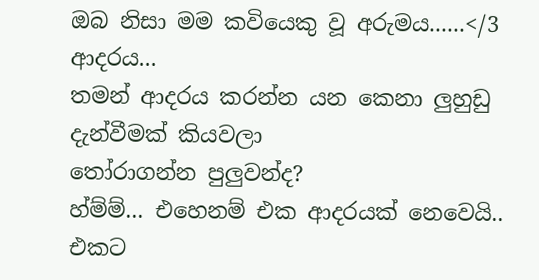ඔබ නිසා මම කවියෙකු වූ අරුමය......</3
ආදරය...
තමන් ආදරය කරන්න යන කෙනා ලුහුඩු දැන්වීමක් කියවලා
තෝරාගන්න පුලුවන්ද?
හ්ම්ම්... එහෙනම් එක ආදරයක් නෙවෙයි..
එකට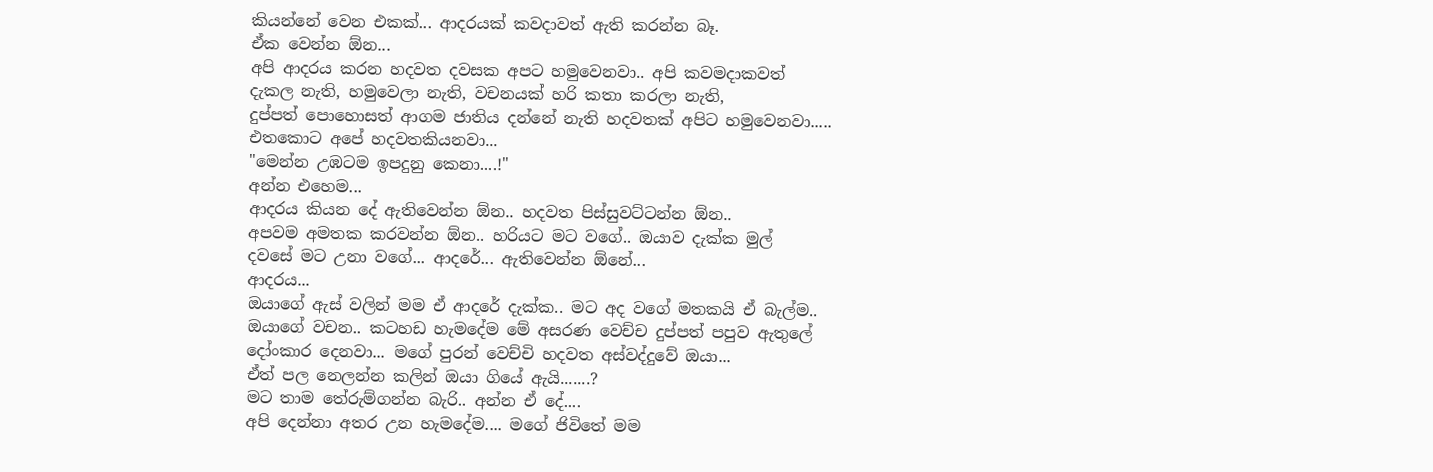කියන්නේ වෙන එකක්... ආදරයක් කවදාවත් ඇති කරන්න බෑ.
ඒක වෙන්න ඕන...
අපි ආදරය කරන හදවත දවසක අපට හමුවෙනවා.. අපි කවමදාකවත්
දැකල නැති, හමුවෙලා නැති, වචනයක් හරි කතා කරලා නැති,
දුප්පත් පොහොසත් ආගම ජාතිය දන්නේ නැති හදවතක් අපිට හමුවෙනවා.....
එතකොට අපේ හදවතකියනවා...
"මෙන්න උඹටම ඉපදුනු කෙනා....!"
අන්න එහෙම...
ආදරය කියන දේ ඇතිවෙන්න ඕන.. හදවත පිස්සුවට්ටන්න ඕන..
අපවම අමතක කරවන්න ඕන.. හරියට මට වගේ.. ඔයාව දැක්ක මුල්
දවසේ මට උනා වගේ... ආදරේ... ඇතිවෙන්න ඕනේ...
ආදරය...
ඔයාගේ ඇස් වලින් මම ඒ ආදරේ දැක්ක.. මට අද වගේ මතකයි ඒ බැල්ම..
ඔයාගේ වචන.. කටහඩ හැමදේම මේ අසරණ වෙච්ච දුප්පත් පපුව ඇතුලේ
දෝංකාර දෙනවා... මගේ පුරන් වෙච්චි හදවත අස්වද්දුවේ ඔයා...
ඒත් පල නෙලන්න කලින් ඔයා ගියේ ඇයි.......?
මට තාම තේරුම්ගන්න බැරි.. අන්න ඒ දේ....
අපි දෙන්නා අතර උන හැමදේම.... මගේ ජිවිතේ මම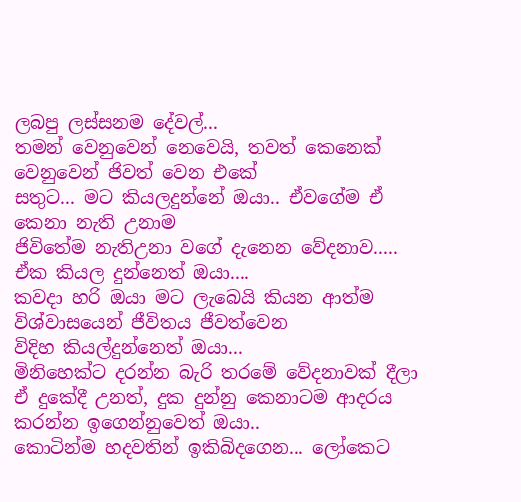ලබපු ලස්සනම දේවල්...
තමන් වෙනුවෙන් නෙවෙයි, තවත් කෙනෙක් වෙනුවෙන් ජිවත් වෙන එකේ
සතුට... මට කියලදුන්නේ ඔයා.. ඒවගේම ඒ කෙනා නැති උනාම
ජිවිතේම නැතිඋනා වගේ දැනෙන වේදනාව.....
ඒක කියල දුන්නෙත් ඔයා....
කවදා හරි ඔයා මට ලැබෙයි කියන ආත්ම විශ්වාසයෙන් ජීවිතය ජීවත්වෙන
විදිහ කියල්දුන්නෙත් ඔයා...
මිනිහෙක්ට දරන්න බැරි තරමේ වේදනාවක් දීලා
ඒ දුකේදී උනත්, දුක දුන්නු කෙනාටම ආදරය කරන්න ඉගෙන්නුවෙත් ඔයා..
කොටින්ම හදවතින් ඉකිබිදගෙන... ලෝකෙට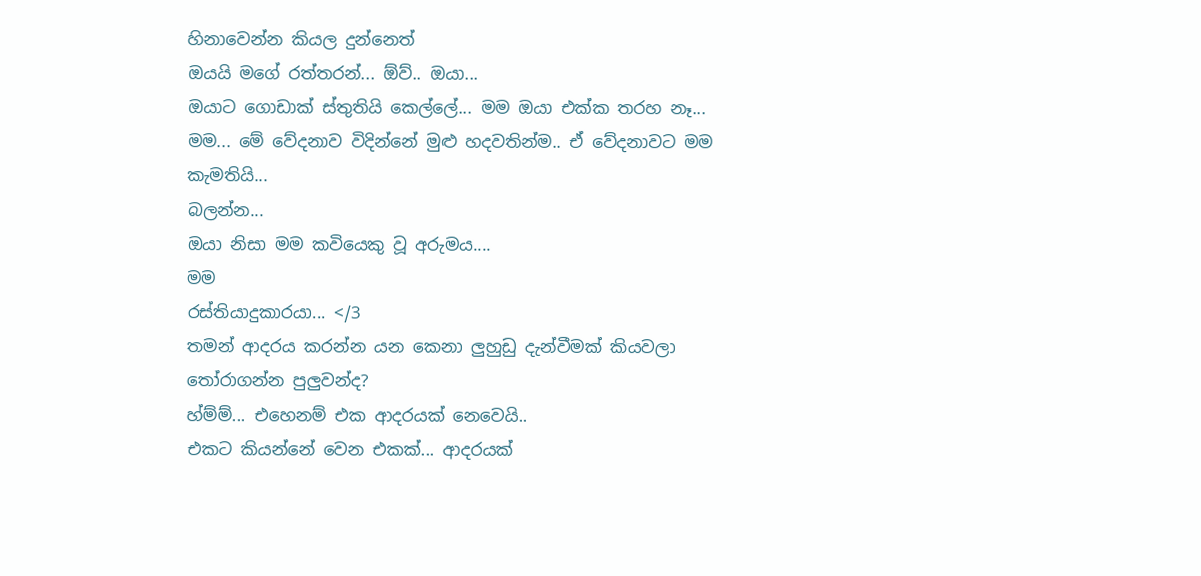හිනාවෙන්න කියල දුන්නෙත්
ඔයයි මගේ රත්තරන්... ඕව්.. ඔයා...
ඔයාට ගොඩාක් ස්තුතියි කෙල්ලේ... මම ඔයා එක්ක තරහ නෑ...
මම... මේ වේදනාව විදින්නේ මුළු හදවතින්ම.. ඒ වේදනාවට මම කැමතියි...
බලන්න...
ඔයා නිසා මම කවියෙකු වූ අරුමය....
මම
රස්තියාදුකාරයා... </3
තමන් ආදරය කරන්න යන කෙනා ලුහුඩු දැන්වීමක් කියවලා
තෝරාගන්න පුලුවන්ද?
හ්ම්ම්... එහෙනම් එක ආදරයක් නෙවෙයි..
එකට කියන්නේ වෙන එකක්... ආදරයක්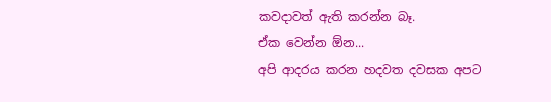කවදාවත් ඇති කරන්න බෑ.
ඒක වෙන්න ඕන...
අපි ආදරය කරන හදවත දවසක අපට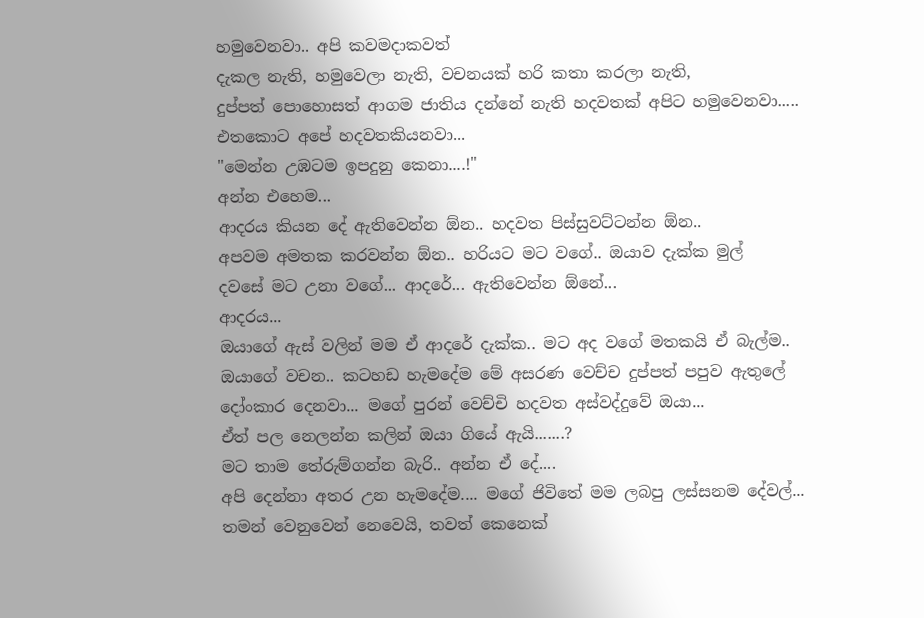හමුවෙනවා.. අපි කවමදාකවත්
දැකල නැති, හමුවෙලා නැති, වචනයක් හරි කතා කරලා නැති,
දුප්පත් පොහොසත් ආගම ජාතිය දන්නේ නැති හදවතක් අපිට හමුවෙනවා.....
එතකොට අපේ හදවතකියනවා...
"මෙන්න උඹටම ඉපදුනු කෙනා....!"
අන්න එහෙම...
ආදරය කියන දේ ඇතිවෙන්න ඕන.. හදවත පිස්සුවට්ටන්න ඕන..
අපවම අමතක කරවන්න ඕන.. හරියට මට වගේ.. ඔයාව දැක්ක මුල්
දවසේ මට උනා වගේ... ආදරේ... ඇතිවෙන්න ඕනේ...
ආදරය...
ඔයාගේ ඇස් වලින් මම ඒ ආදරේ දැක්ක.. මට අද වගේ මතකයි ඒ බැල්ම..
ඔයාගේ වචන.. කටහඩ හැමදේම මේ අසරණ වෙච්ච දුප්පත් පපුව ඇතුලේ
දෝංකාර දෙනවා... මගේ පුරන් වෙච්චි හදවත අස්වද්දුවේ ඔයා...
ඒත් පල නෙලන්න කලින් ඔයා ගියේ ඇයි.......?
මට තාම තේරුම්ගන්න බැරි.. අන්න ඒ දේ....
අපි දෙන්නා අතර උන හැමදේම.... මගේ ජිවිතේ මම ලබපු ලස්සනම දේවල්...
තමන් වෙනුවෙන් නෙවෙයි, තවත් කෙනෙක්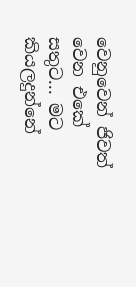වෙනුවෙන් ජිවත් වෙන එකේ
සතුට... මට කියලදුන්නේ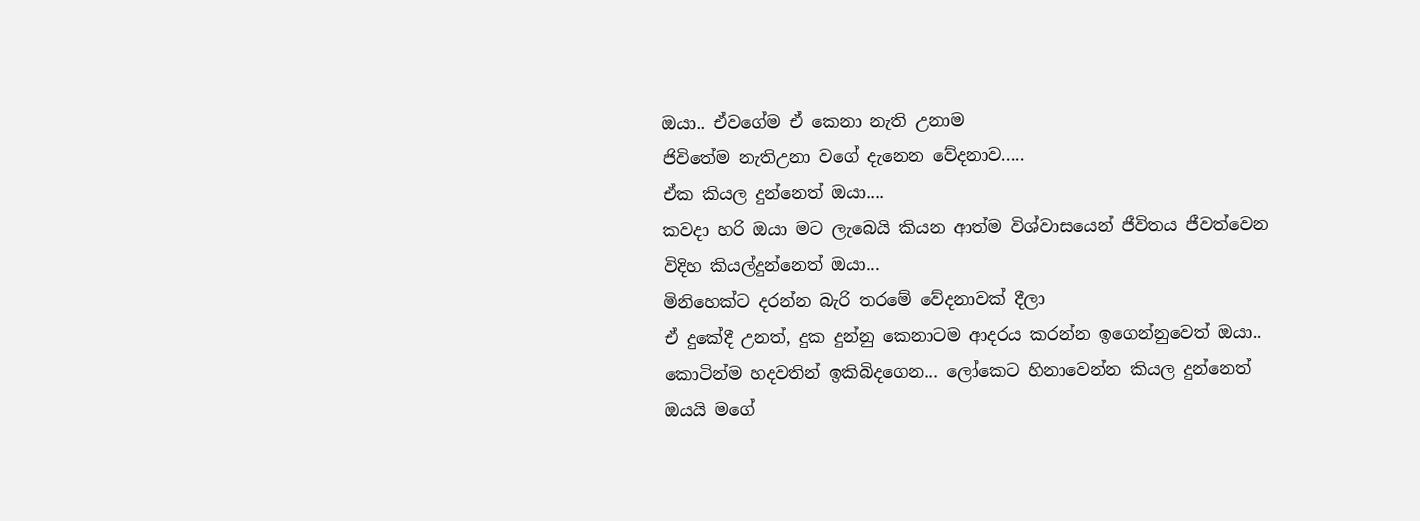ඔයා.. ඒවගේම ඒ කෙනා නැති උනාම
ජිවිතේම නැතිඋනා වගේ දැනෙන වේදනාව.....
ඒක කියල දුන්නෙත් ඔයා....
කවදා හරි ඔයා මට ලැබෙයි කියන ආත්ම විශ්වාසයෙන් ජීවිතය ජීවත්වෙන
විදිහ කියල්දුන්නෙත් ඔයා...
මිනිහෙක්ට දරන්න බැරි තරමේ වේදනාවක් දීලා
ඒ දුකේදී උනත්, දුක දුන්නු කෙනාටම ආදරය කරන්න ඉගෙන්නුවෙත් ඔයා..
කොටින්ම හදවතින් ඉකිබිදගෙන... ලෝකෙට හිනාවෙන්න කියල දුන්නෙත්
ඔයයි මගේ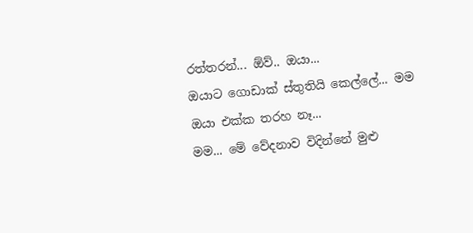රත්තරන්... ඕව්.. ඔයා...
ඔයාට ගොඩාක් ස්තුතියි කෙල්ලේ... මම ඔයා එක්ක තරහ නෑ...
මම... මේ වේදනාව විදින්නේ මුළු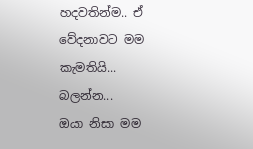හදවතින්ම.. ඒ වේදනාවට මම කැමතියි...
බලන්න...
ඔයා නිසා මම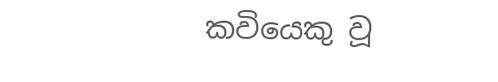කවියෙකු වූ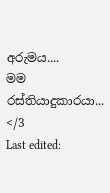අරුමය....
මම
රස්තියාදුකාරයා... </3
Last edited: